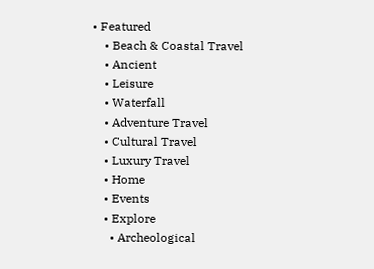• Featured
    • Beach & Coastal Travel
    • Ancient
    • Leisure
    • Waterfall
    • Adventure Travel
    • Cultural Travel
    • Luxury Travel
    • Home
    • Events
    • Explore
      • Archeological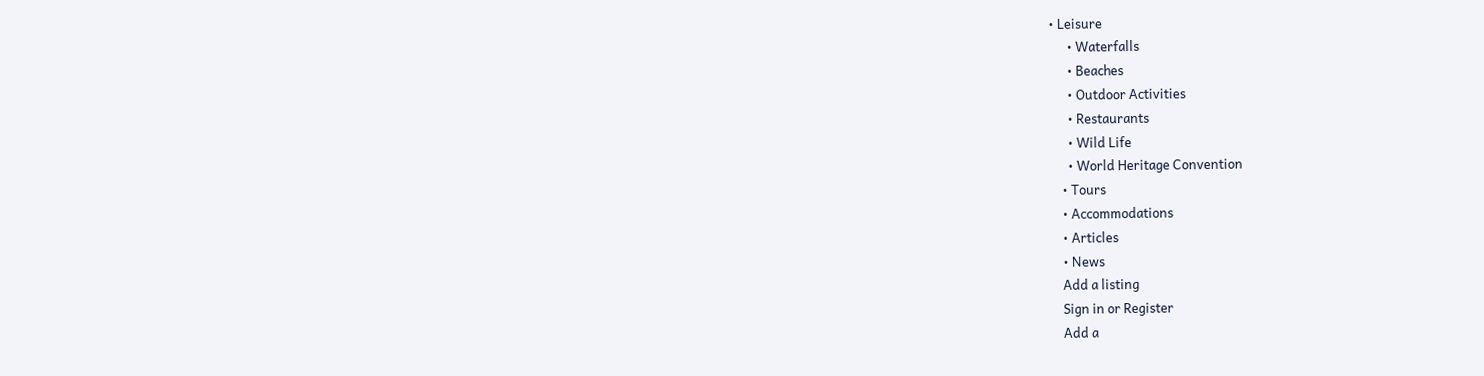• Leisure
      • Waterfalls
      • Beaches
      • Outdoor Activities
      • Restaurants
      • Wild Life
      • World Heritage Convention
    • Tours
    • Accommodations
    • Articles
    • News
    Add a listing
    Sign in or Register
    Add a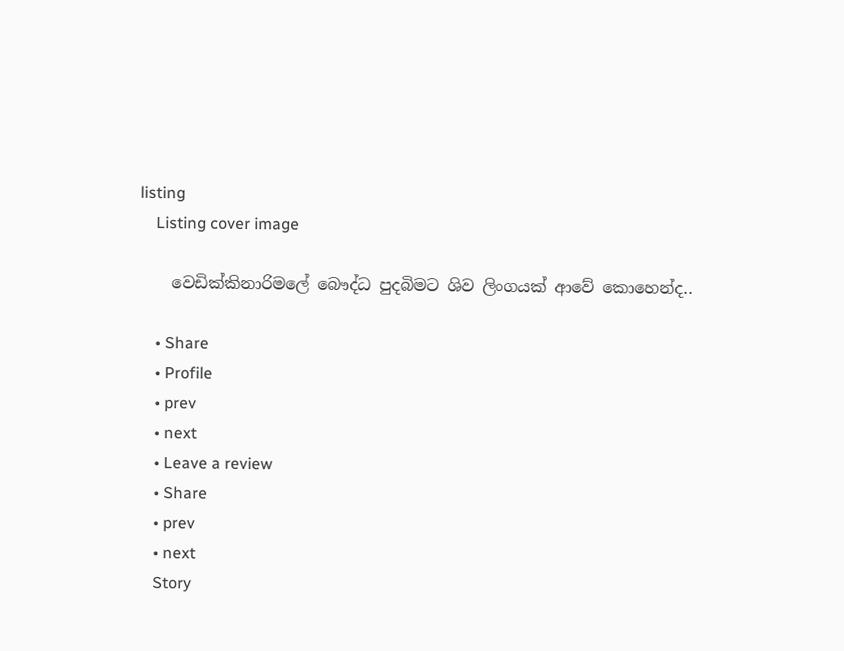listing
    Listing cover image

    වෙඩික්කිනාරිමලේ බෞද්ධ පුදබිමට ශිව ලිංගයක් ආවේ කොහෙන්ද..

    • Share
    • Profile
    • prev
    • next
    • Leave a review
    • Share
    • prev
    • next
    Story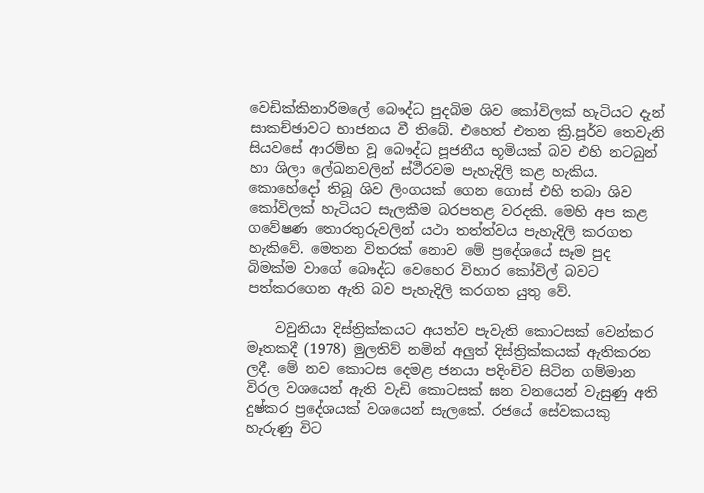වෙඩික්කිනාරිමලේ බෞද්ධ පුදබිම ශිව කෝවිලක් හැටියට දැන් සාකච්ඡාවට භාජනය වී තිබේ. එහෙත් එතන ක්‍රි.පූර්ව තෙවැනි සියවසේ ආරම්භ වූ බෞද්ධ පූජනීය භූමියක් බව එහි නටබුන් හා ශිලා ලේඛනවලින් ස්ථීරවම පැහැදිලි කළ හැකිය. කොහේදෝ තිබූ ශිව ලිංගයක් ගෙන ගොස් එහි තබා ශිව කෝවිලක් හැටියට සැලකීම බරපතළ වරදකි. මෙහි අප කළ ගවේෂණ තොරතුරුවලින් යථා තත්ත්වය පැහැදිලි කරගත හැකිවේ. මෙතන විතරක් නොව මේ ප්‍රදේශයේ සෑම පුද බිමක්ම වාගේ බෞද්ධ වෙහෙර විහාර කෝවිල් බවට පත්කරගෙන ඇති බව පැහැදිලි කරගත යුතු වේ.

    වවුනියා දිස්ත්‍රික්කයට අයත්ව පැවැති කොටසක් වෙන්කර මෑතකදී (1978) මුලතිව් නමින් අලුත් දිස්ත්‍රික්කයක් ඇතිකරන ලදී. මේ නව කොටස දෙමළ ජනයා පදිංචිව සිටින ගම්මාන විරල වශයෙන් ඇති වැඩි කොටසක් ඝන වනයෙන් වැසුණු අති දුෂ්කර ප්‍රදේශයක් වශයෙන් සැලකේ. රජයේ සේවකයකු හැරුණු විට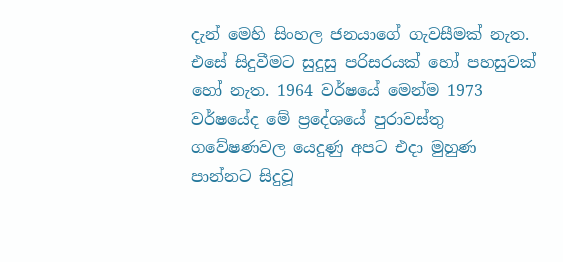දැන් මෙහි සිංහල ජනයාගේ ගැවසීමක් නැත. එසේ සිදුවීමට සුදුසු පරිසරයක් හෝ පහසුවක් හෝ නැත. 1964 වර්ෂයේ මෙන්ම 1973 වර්ෂයේද මේ ප්‍රදේශයේ පුරාවස්තු ගවේෂණවල යෙදුණු අපට එදා මුහුණ පාන්නට සිදුවූ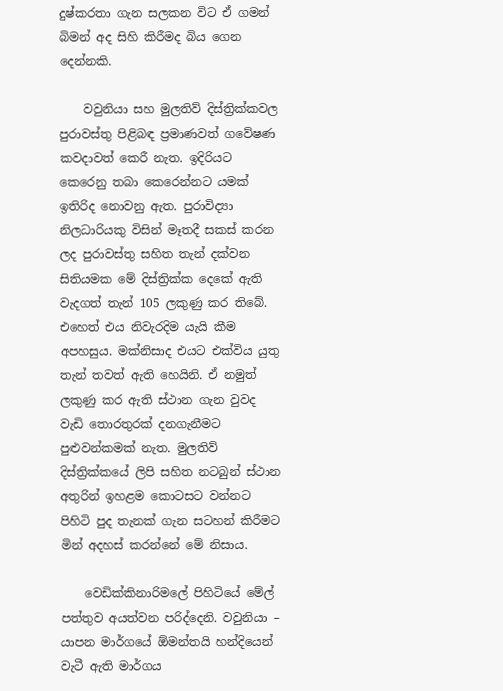දුෂ්කරතා ගැන සලකන විට ඒ ගමන් බිමන් අද සිහි කිරීමද බිය ගෙන දෙන්නකි.

    වවුනියා සහ මුලතිව් දිස්ත්‍රික්කවල පුරාවස්තු පිළිබඳ ප්‍රමාණවත් ගවේෂණ කවදාවත් කෙරී නැත. ඉදිරියට කෙරෙනු තබා කෙරෙන්නට යමක් ඉතිරිද නොවනු ඇත. පුරාවිද්‍යා නිලධාරියකු විසින් මෑතදී සකස් කරන ලද පුරාවස්තු සහිත තැන් දක්වන සිතියමක මේ දිස්ත්‍රික්ක දෙකේ ඇති වැදගත් තැන් 105 ලකුණු කර තිබේ. එහෙත් එය නිවැරදිම යැයි කීම අපහසුය. මක්නිසාද එයට එක්විය යුතු තැන් තවත් ඇති හෙයිනි. ඒ නමුත් ලකුණු කර ඇති ස්ථාන ගැන වුවද වැඩි තොරතුරක් දනගැනීමට පුළුවන්කමක් නැත. මුලතිව් දිස්ත්‍රික්කයේ ලිපි සහිත නටබුන් ස්ථාන අතුරින් ඉහළම කොටසට වන්නට පිහිටි පුද තැනක් ගැන සටහන් කිරීමට මින් අදහස් කරන්නේ මේ නිසාය.

    වෙඩික්කිනාරිමලේ පිහිටියේ මේල් පත්තුව අයත්වන පරිද්දෙනි. වවුනියා – යාපන මාර්ගයේ ඕමන්තයි හන්දියෙන් වැටී ඇති මාර්ගය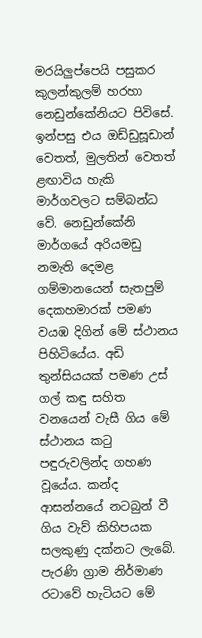මරයිලුප්පෙයි පසුකර කුලන්කුලම් හරහා නෙඩුන්කේනියට පිවිසේ. ඉන්පසු එය ඔඩ්ඩුසූඩාන් වෙතත්, මුලතින් වෙතත් ළඟාවිය හැකි මාර්ගවලට සම්බන්ධ වේ. නෙඩුන්කේනි මාර්ගයේ අරියමඩු නමැති දෙමළ ගම්මානයෙන් සැතපුම් දෙකහමාරක් පමණ වයඹ දිගින් මේ ස්ථානය පිහිටියේය. අඩි තුන්සියයක් පමණ උස් ගල් කඳු සහිත වනයෙන් වැසී ගිය මේ ස්ථානය කටු පඳුරුවලින්ද ගහණ වූයේය. කන්ද ආසන්නයේ නටබුන් වී ගිය වැව් කිහිපයක සලකුණු දක්නට ලැබේ. පැරණි ග්‍රාම නිර්මාණ රටාවේ හැටියට මේ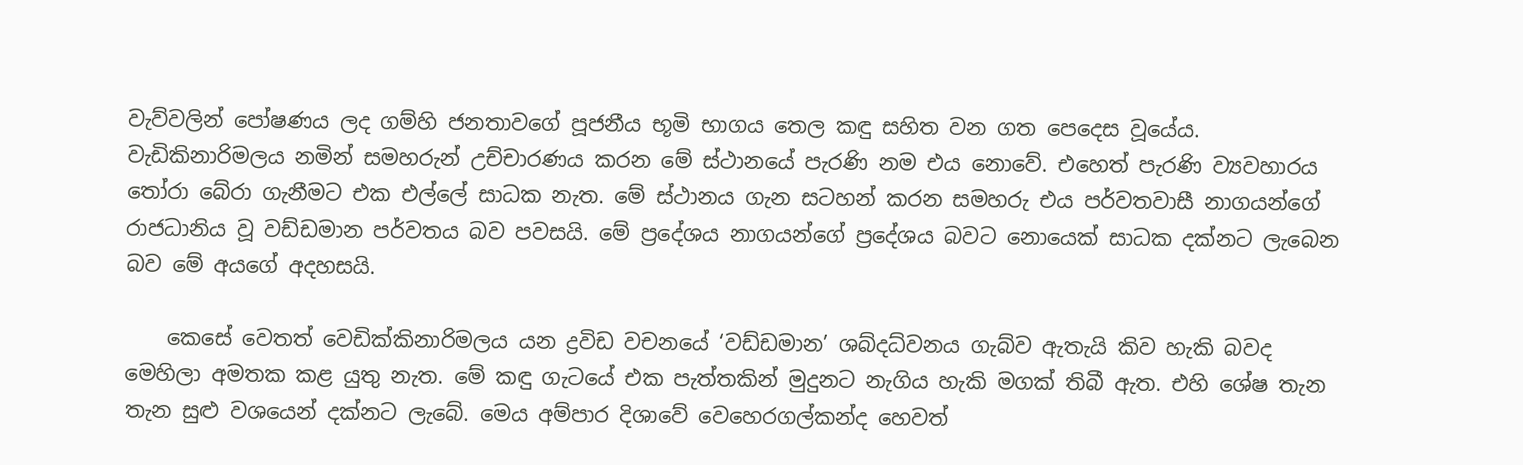වැව්වලින් පෝෂණය ලද ගම්හි ජනතාවගේ පූජනීය භූමි භාගය තෙල කඳු සහිත වන ගත පෙදෙස වූයේය. වැඩිකිනාරිමලය නමින් සමහරුන් උච්චාරණය කරන මේ ස්ථානයේ පැරණි නම එය නොවේ. එහෙත් පැරණි ව්‍යවහාරය තෝරා බේරා ගැනීමට එක එල්ලේ සාධක නැත. මේ ස්ථානය ගැන සටහන් කරන සමහරු එය පර්වතවාසී නාගයන්ගේ රාජධානිය වූ වඩ්ඩමාන පර්වතය බව පවසයි. මේ ප්‍රදේශය නාගයන්ගේ ප්‍රදේශය බවට නොයෙක් සාධක දක්නට ලැබෙන බව මේ අයගේ අදහසයි.

    කෙසේ වෙතත් වෙඩික්කිනාරිමලය යන ද්‍රවිඩ වචනයේ ‘වඩ්ඩමාන’ ශබ්දධ්වනය ගැබ්ව ඇතැයි කිව හැකි බවද මෙහිලා අමතක කළ යුතු නැත. මේ කඳු ගැටයේ එක පැත්තකින් මුදුනට නැගිය හැකි මගක් තිබී ඇත. එහි ශේෂ තැන තැන සුළු වශයෙන් දක්නට ලැබේ. මෙය අම්පාර දිශාවේ වෙහෙරගල්කන්ද හෙවත්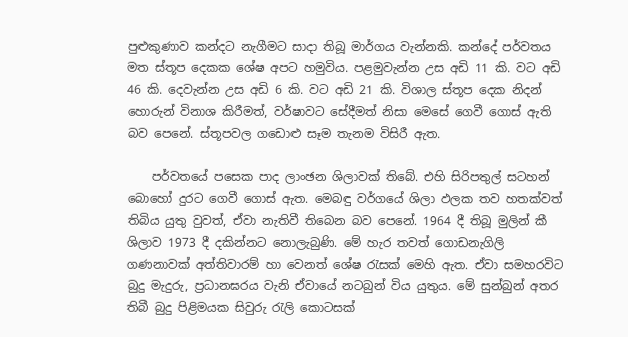පුළුකුණාව කන්දට නැගීමට සාදා තිබූ මාර්ගය වැන්නකි. කන්දේ පර්වතය මත ස්තූප දෙකක ශේෂ අපට හමුවිය. පළමුවැන්න උස අඩි 11 කි. වට අඩි 46 කි. දෙවැන්න උස අඩි 6 කි. වට අඩි 21 කි. විශාල ස්තූප දෙක නිදන් හොරුන් විනාශ කිරීමත්, වර්ෂාවට සේදීමත් නිසා මෙසේ ගෙවී ගොස් ඇති බව පෙනේ. ස්තූපවල ගඩොළු සෑම තැනම විසිරී ඇත.

    පර්වතයේ පසෙක පාද ලාංඡන ශිලාවක් තිබේ. එහි සිරිපතුල් සටහන් බොහෝ දුරට ගෙවී ගොස් ඇත. මෙබඳු වර්ගයේ ශිලා ඵලක තව හතක්වත් තිබිය යුතු වුවත්, ඒවා නැතිවී තිබෙන බව පෙනේ. 1964 දී තිබූ මුලින් කී ශිලාව 1973 දී දකින්නට නොලැබුණි. මේ හැර තවත් ගොඩනැගිලි ගණනාවක් අත්තිවාරම් හා වෙනත් ශේෂ රැසක් මෙහි ඇත. ඒවා සමහරවිට බුදු මැදුරු, ප්‍රධානඝරය වැනි ඒවායේ නටබුන් විය යුතුය. මේ සුන්බුන් අතර තිබී බුදු පිළිමයක සිවුරු රැලි කොටසක්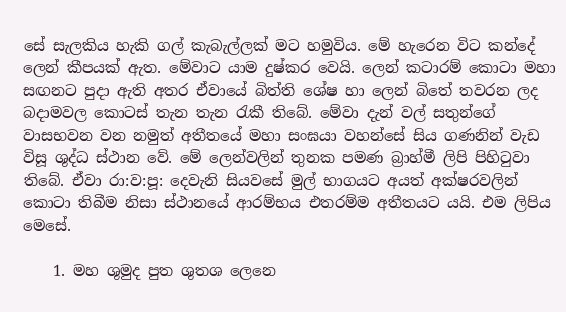සේ සැලකිය හැකි ගල් කැබැල්ලක් මට හමුවිය. මේ හැරෙන විට කන්දේ ලෙන් කීපයක් ඇත. මේවාට යාම දුෂ්කර වෙයි. ලෙන් කටාරම් කොටා මහා සඟනට පුදා ඇති අතර ඒවායේ බිත්ති ශේෂ හා ලෙන් බිතේ තවරන ලද බදාමවල කොටස් තැන තැන රැකී තිබේ. මේවා දැන් වල් සතුන්ගේ වාසභවන වන නමුත් අතීතයේ මහා සංඝයා වහන්සේ සිය ගණනින් වැඩ විසූ ශුද්ධ ස්ථාන වේ. මේ ලෙන්වලින් තුනක පමණ බ්‍රාහ්මී ලිපි පිහිටුවා තිබේ. ඒවා රා:ව:පූ: දෙවැනි සියවසේ මුල් භාගයට අයත් අක්ෂරවලින් කොටා තිබීම නිසා ස්ථානයේ ආරම්භය එතරම්ම අතීතයට යයි. එම ලිපිය මෙසේ.

    1. මහ ශුමුද පුත ශුතශ ලෙනෙ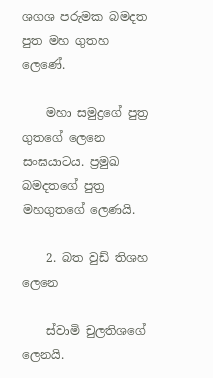ශගශ පරුමක බමදත පුත මහ ගුතහ ලෙණේ.

    මහා සමුද්‍රගේ පුත්‍ර ගුතගේ ලෙනෙ සංඝයාටය. ප්‍රමුඛ බමදතගේ පුත්‍ර මහගුතගේ ලෙණයි.

    2. බත වුඩ් තිශහ ලෙනෙ

    ස්වාමි චුලතිශගේ ලෙනයි.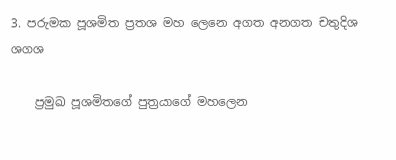3. පරුමක පූශමිත ප්‍රතශ මහ ලෙනෙ අගත අනගත චතුදිශ ශගශ

    ප්‍රමුඛ පූශමිතගේ පුත්‍රයාගේ මහලෙන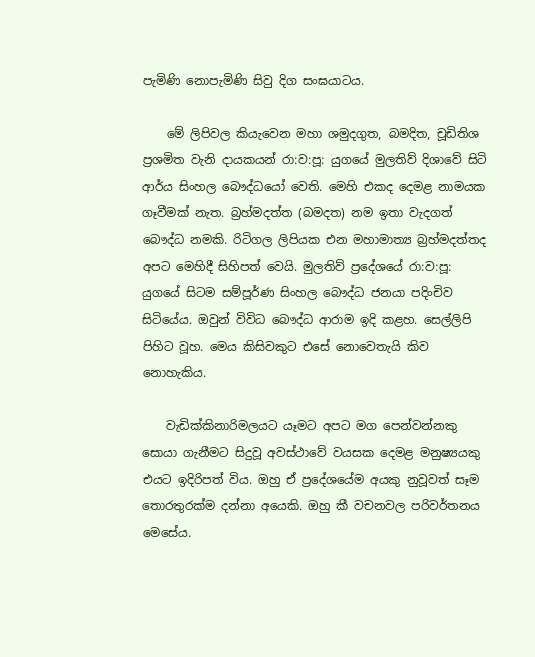පැමිණි නොපැමිණි සිවු දිග සංඝයාටය.

    මේ ලිපිවල කියැවෙන මහා ශමුදගුත, බමදිත, චූඩිතිශ ප්‍රශමිත වැනි දායකයන් රා:ව:පූ: යුගයේ මුලතිව් දිශාවේ සිටි ආර්ය සිංහල බෞද්ධයෝ වෙති. මෙහි එකද දෙමළ නාමයක ගෑවීමක් නැත. බ්‍රහ්මදත්ත (බමදත) නම ඉතා වැදගත් බෞද්ධ නමකි. රිටිගල ලිපියක එන මහාමාත්‍ය බ්‍රහ්මදත්තද අපට මෙහිදී සිහිපත් වෙයි. මුලතිව් ප්‍රදේශයේ රා:ව:පූ: යුගයේ සිටම සම්පූර්ණ සිංහල බෞද්ධ ජනයා පදිංචිව සිටියේය. ඔවුන් විවිධ බෞද්ධ ආරාම ඉදි කළහ. සෙල්ලිපි පිහිට වූහ. මෙය කිසිවකුට එසේ නොවෙතැයි කිව නොහැකිය.

    වැඩික්කිනාරිමලයට යෑමට අපට මග පෙන්වන්නකු සොයා ගැනීමට සිදුවූ අවස්ථාවේ වයසක දෙමළ මනුෂ්‍යයකු එයට ඉදිරිපත් විය. ඔහු ඒ ප්‍රදේශයේම අයකු නුවූවත් සෑම තොරතුරක්ම දන්නා අයෙකි. ඔහු කී වචනවල පරිවර්තනය මෙසේය.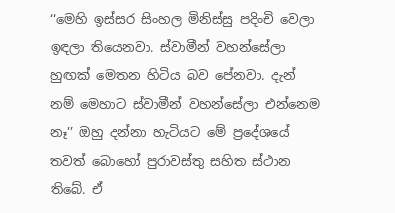‘‘මෙහි ඉස්සර සිංහල මිනිස්සු පදිංචි වෙලා ඉඳලා තියෙනවා. ස්වාමීන් වහන්සේලා හුඟක් මෙතන හිටිය බව පේනවා. දැන් නම් මෙහාට ස්වාමීන් වහන්සේලා එන්නෙම නෑ’’ ඔහු දන්නා හැටියට මේ ප්‍රදේශයේ තවත් බොහෝ පුරාවස්තු සහිත ස්ථාන තිබේ. ඒ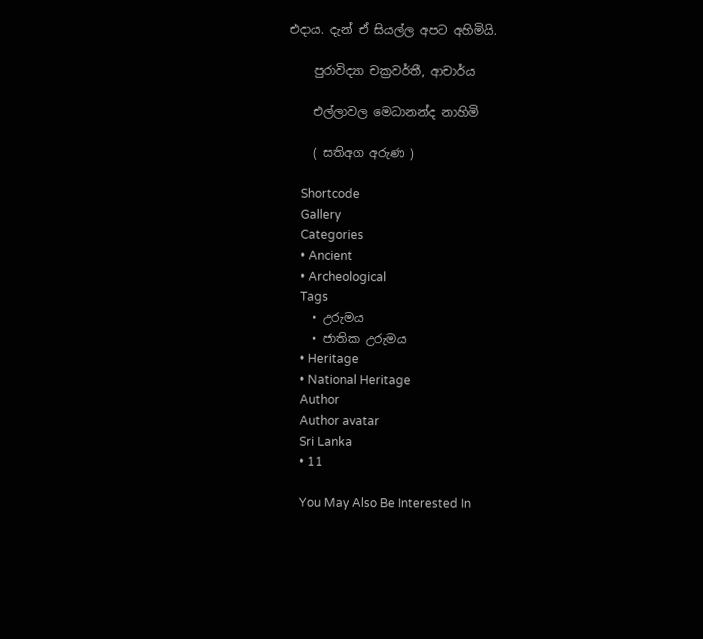එදාය. දැන් ඒ සියල්ල අපට අහිමියි.

    පුරාවිද්‍යා චක්‍රවර්තී, ආචාර්ය

    එල්ලාවල මෙධානන්ද නාහිමි

    ( සතිඅග අරුණ )

    Shortcode
    Gallery
    Categories
    • Ancient
    • Archeological
    Tags
    • උරුමය
    • ජාතික උරුමය
    • Heritage
    • National Heritage
    Author
    Author avatar
    Sri Lanka
    • 11

    You May Also Be Interested In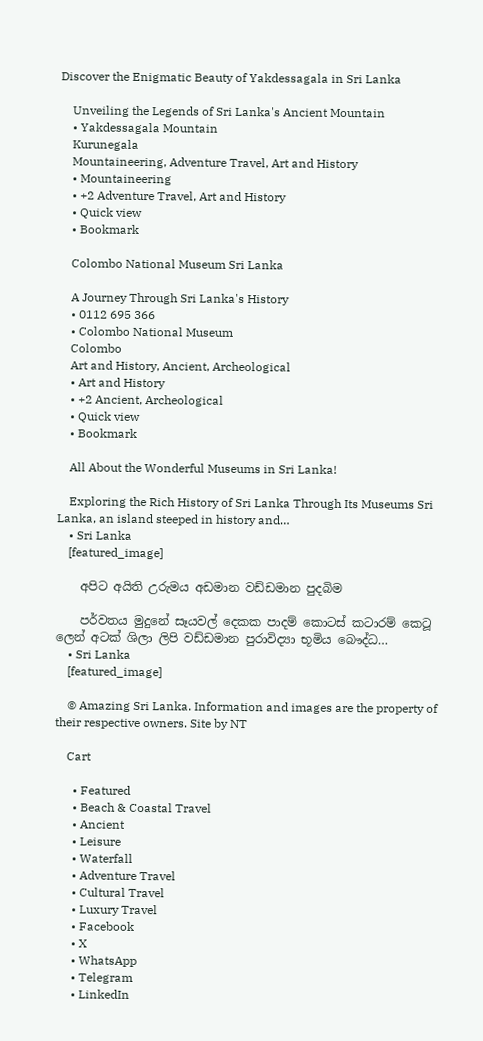Discover the Enigmatic Beauty of Yakdessagala in Sri Lanka

    Unveiling the Legends of Sri Lanka's Ancient Mountain
    • Yakdessagala Mountain
    Kurunegala
    Mountaineering, Adventure Travel, Art and History
    • Mountaineering
    • +2 Adventure Travel, Art and History
    • Quick view
    • Bookmark

    Colombo National Museum Sri Lanka

    A Journey Through Sri Lanka's History
    • 0112 695 366
    • Colombo National Museum
    Colombo
    Art and History, Ancient, Archeological
    • Art and History
    • +2 Ancient, Archeological
    • Quick view
    • Bookmark

    All About the Wonderful Museums in Sri Lanka!

    Exploring the Rich History of Sri Lanka Through Its Museums Sri Lanka, an island steeped in history and…
    • Sri Lanka
    [featured_image]

    අපිට අයිති උරුමය අඩමාන වඩ්ඩමාන පුදබිම

    පර්වතය මුදුනේ සෑයවල් දෙකක පාදම් කොටස් කටාරම් කෙටූ ලෙන් අටක් ශිලා ලිපි වඩ්ඩමාන පුරාවිද්‍යා භූමිය බෞද්ධ…
    • Sri Lanka
    [featured_image]

    © Amazing Sri Lanka. Information and images are the property of their respective owners. Site by NT

    Cart

      • Featured
      • Beach & Coastal Travel
      • Ancient
      • Leisure
      • Waterfall
      • Adventure Travel
      • Cultural Travel
      • Luxury Travel
      • Facebook
      • X
      • WhatsApp
      • Telegram
      • LinkedIn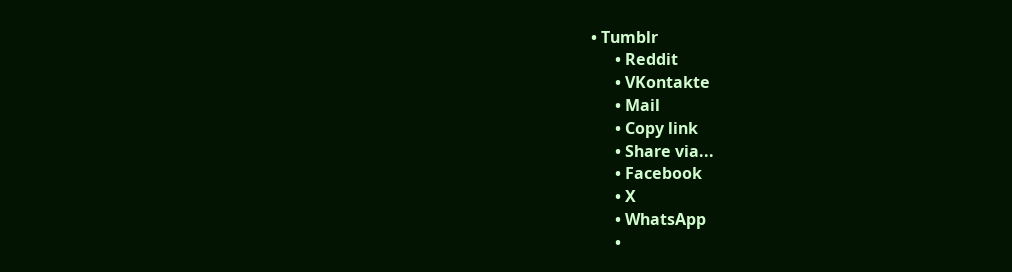• Tumblr
      • Reddit
      • VKontakte
      • Mail
      • Copy link
      • Share via...
      • Facebook
      • X
      • WhatsApp
      •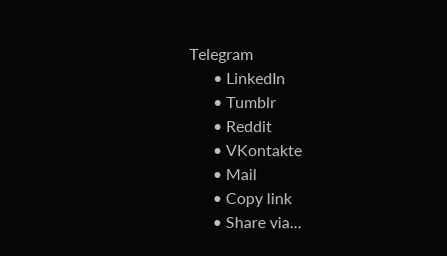Telegram
      • LinkedIn
      • Tumblr
      • Reddit
      • VKontakte
      • Mail
      • Copy link
      • Share via...